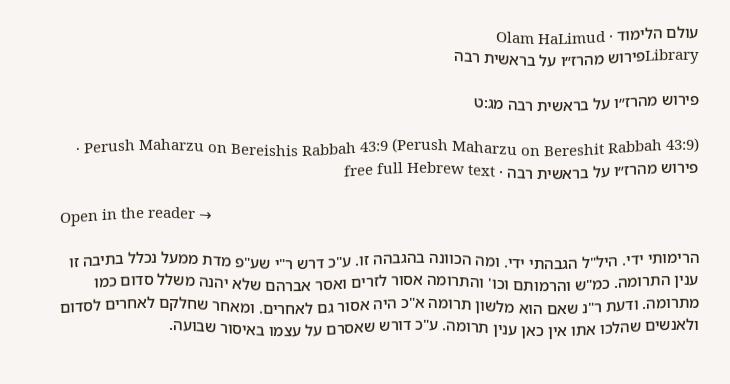עולם הלימוד · Olam HaLimud
Libraryפירוש מהרז״ו על בראשית רבה

פירוש מהרז״ו על בראשית רבה מג:ט

Perush Maharzu on Bereishis Rabbah 43:9 (Perush Maharzu on Bereshit Rabbah 43:9) · פירוש מהרז״ו על בראשית רבה · free full Hebrew text

Open in the reader →

הרימותי ידי. היל"ל הגבהתי ידי. ומה הכוונה בהגבהה זו. ע"כ דרש ר"י שע"פ מדת ממעל נכלל בתיבה זו ענין התרומה. כמ"ש והרמותם וכו' והתרומה אסור לזרים ואסר אברהם שלא יהנה משלל סדום כמו מתרומה. ודעת ר"נ שאם הוא מלשון תרומה א"כ היה אסור גם לאחרים. ומאחר שחלקם לאחרים לסדום ולאנשים שהלכו אתו אין כאן ענין תרומה. ע"כ דורש שאסרם על עצמו באיסור שבועה.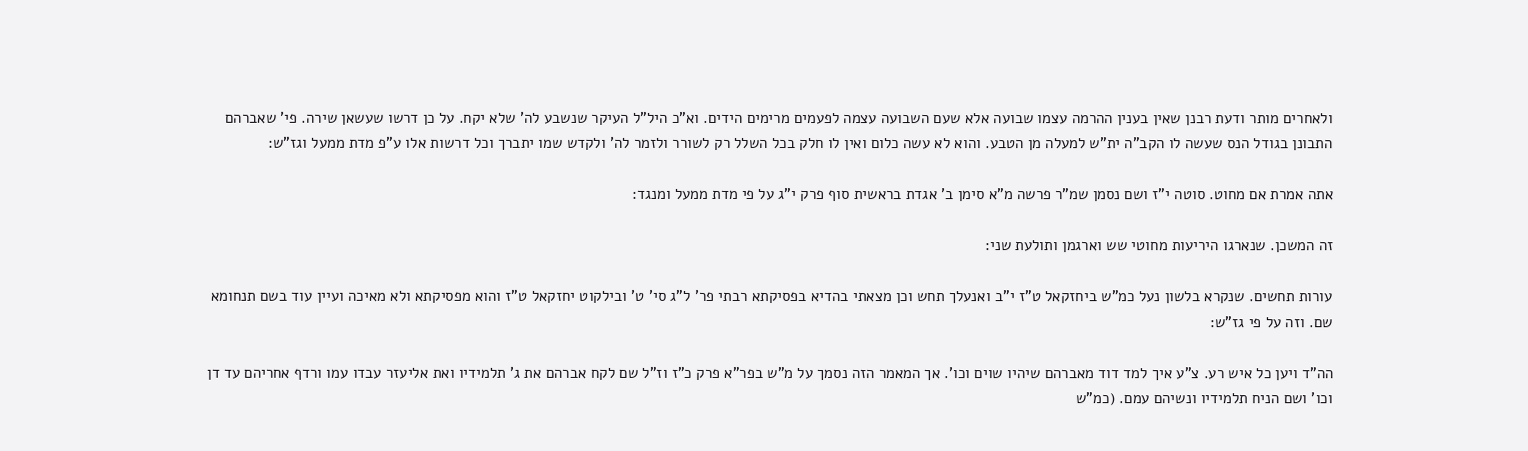ולאחרים מותר ודעת רבנן שאין בענין ההרמה עצמו שבועה אלא שעם השבועה עצמה לפעמים מרימים הידים. וא"כ היל"ל העיקר שנשבע לה' שלא יקח. על כן דרשו שעשאן שירה. פי' שאברהם התבונן בגודל הנס שעשה לו הקב"ה ית"ש למעלה מן הטבע. והוא לא עשה כלום ואין לו חלק בכל השלל רק לשורר ולזמר לה' ולקדש שמו יתברך וכל דרשות אלו ע"פ מדת ממעל וגז"ש:

אתה אמרת אם מחוט. סוטה י"ז ושם נסמן שמ"ר פרשה מ"א סימן ב' אגדת בראשית סוף פרק י"ג על פי מדת ממעל ומנגד:

זה המשכן. שנארגו היריעות מחוטי שש וארגמן ותולעת שני:

עורות תחשים. שנקרא בלשון נעל כמ"ש ביחזקאל ט"ז י"ב ואנעלך תחש וכן מצאתי בהדיא בפסיקתא רבתי פר' ל"ג סי' ט' ובילקוט יחזקאל ט"ז והוא מפסיקתא ולא מאיכה ועיין עוד בשם תנחומא שם. וזה על פי גז"ש:

הה"ד ויען כל איש רע. צ"ע איך למד דוד מאברהם שיהיו שוים וכו'. אך המאמר הזה נסמך על מ"ש בפר"א פרק כ"ז וז"ל שם לקח אברהם את ג' תלמידיו ואת אליעזר עבדו עמו ורדף אחריהם עד דן וכו' ושם הניח תלמידיו ונשיהם עמם. (כמ"ש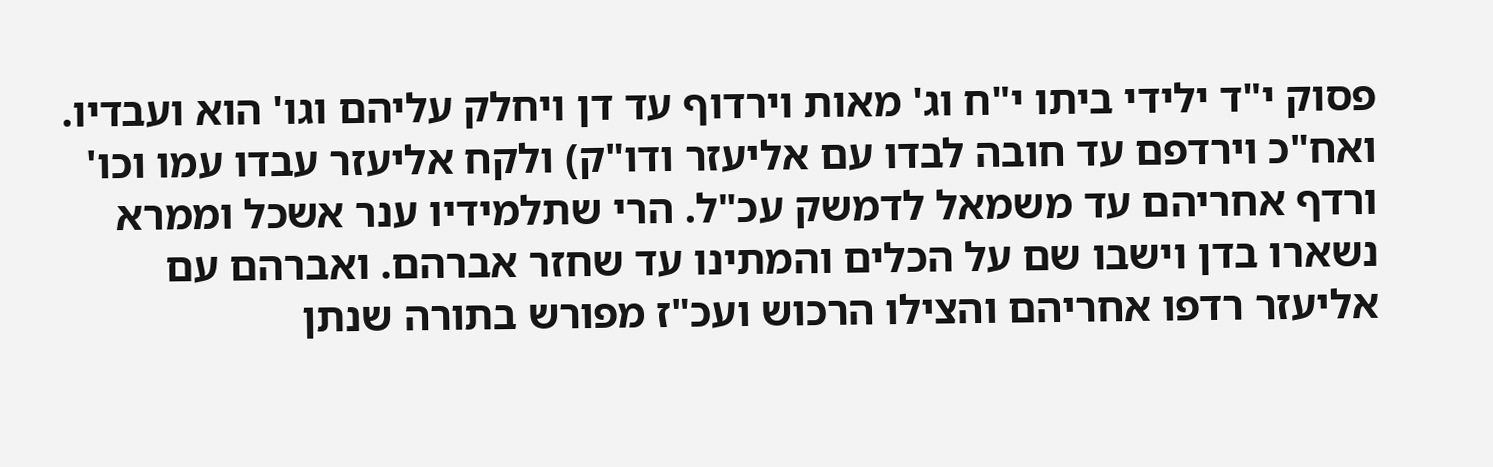פסוק י"ד ילידי ביתו י"ח וג' מאות וירדוף עד דן ויחלק עליהם וגו' הוא ועבדיו. ואח"כ וירדפם עד חובה לבדו עם אליעזר ודו"ק) ולקח אליעזר עבדו עמו וכו' ורדף אחריהם עד משמאל לדמשק עכ"ל. הרי שתלמידיו ענר אשכל וממרא נשארו בדן וישבו שם על הכלים והמתינו עד שחזר אברהם. ואברהם עם אליעזר רדפו אחריהם והצילו הרכוש ועכ"ז מפורש בתורה שנתן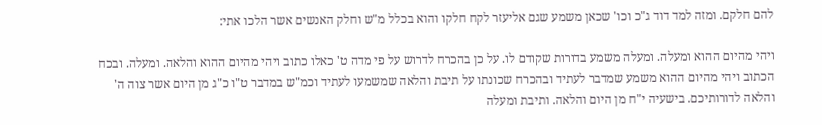להם חלקם. ומזה למד דוד ג"כ וכו' שכאן משמע שגם אליעזר לקח חלקו והוא בכלל מ"ש וחלק האנשים אשר הלכו אתי:

ויהי מהיום ההוא ומעלה. ומעלה משמע בדורות שקודם לו. על כן בהכרח לדרוש על פי מדה ט' כאלו כתוב ויהי מהיום ההוא והלאה. ומעלה. ובכח הכתוב ויהי מהיום ההוא משמע שמדבר לעתיד ובהכרח שכונתו על תיבת והלאה שמשמעו לעתיד וכמ"ש במדבר ט"ו כ"ג מן היום אשר צוה ה' והלאה לדורותיכם. בישעיה י"ח מן היום והלאה. ותיבת ומעלה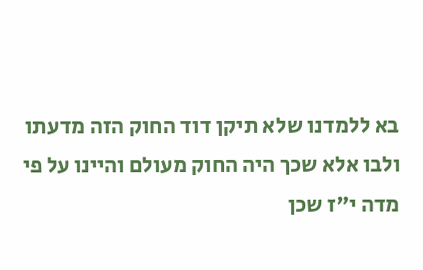בא ללמדנו שלא תיקן דוד החוק הזה מדעתו ולבו אלא שכך היה החוק מעולם והיינו על פי מדה י"ז שכן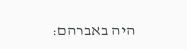היה באברהם: